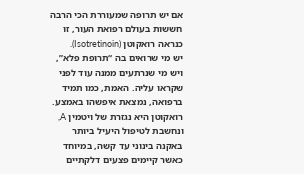אם יש תרופה שמעוררת הכי הרבה חששות בעולם רפואת העור, זו כנראה רואקוטן (Isotretinoin).
יש מי שרואים בה “תרופת פלא”, ויש מי שנרתעים ממנה עוד לפני שקראו עליה. האמת, כמו תמיד ברפואה, נמצאת איפשהו באמצע.
רואקוטן היא נגזרת של ויטמין A, ונחשבת לטיפול היעיל ביותר באקנה בינוני עד קשה, במיוחד כאשר קיימים פצעים דלקתיים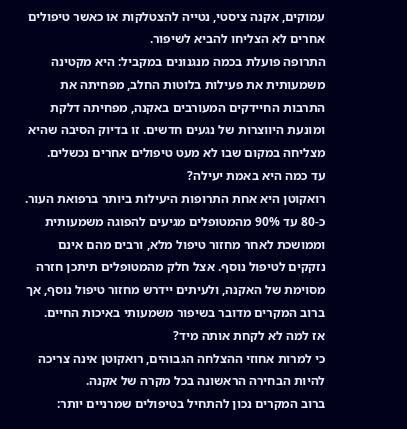עמוקים, אקנה ציסטי, נטייה להצטלקות או כאשר טיפולים אחרים לא הצליחו להביא לשיפור.
התרופה פועלת בכמה מנגנונים במקביל: היא מקטינה משמעותית את פעילות בלוטות החלב, מפחיתה את התרבות החיידקים המעורבים באקנה, מפחיתה דלקת ומונעת היווצרות של נגעים חדשים. זו בדיוק הסיבה שהיא מצליחה במקום שבו לא מעט טיפולים אחרים נכשלים.
עד כמה היא באמת יעילה?
רואקוטן היא אחת התרופות היעילות ביותר ברפואת העור.
כ-80 עד 90% מהמטופלים מגיעים להפוגה משמעותית וממושכת לאחר מחזור טיפול מלא, ורבים מהם אינם נזקקים לטיפול נוסף. אצל חלק מהמטופלים תיתכן חזרה מסוימת של האקנה, ולעיתים יידרש מחזור טיפול נוסף, אך ברוב המקרים מדובר בשיפור משמעותי באיכות החיים.
אז למה לא לקחת אותה מיד?
כי למרות אחוזי ההצלחה הגבוהים, רואקוטן אינה צריכה להיות הבחירה הראשונה בכל מקרה של אקנה.
ברוב המקרים נכון להתחיל בטיפולים שמרניים יותר: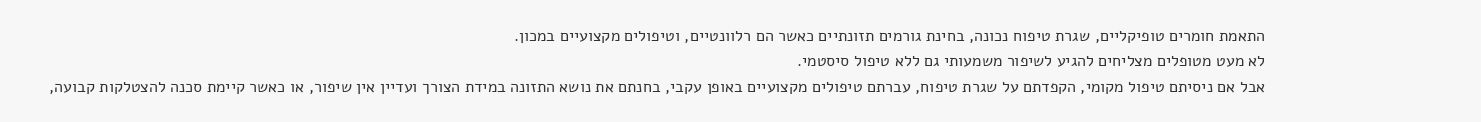התאמת חומרים טופיקליים, שגרת טיפוח נכונה, בחינת גורמים תזונתיים כאשר הם רלוונטיים, וטיפולים מקצועיים במכון.
לא מעט מטופלים מצליחים להגיע לשיפור משמעותי גם ללא טיפול סיסטמי.
אבל אם ניסיתם טיפול מקומי, הקפדתם על שגרת טיפוח, עברתם טיפולים מקצועיים באופן עקבי, בחנתם את נושא התזונה במידת הצורך ועדיין אין שיפור, או כאשר קיימת סכנה להצטלקות קבועה,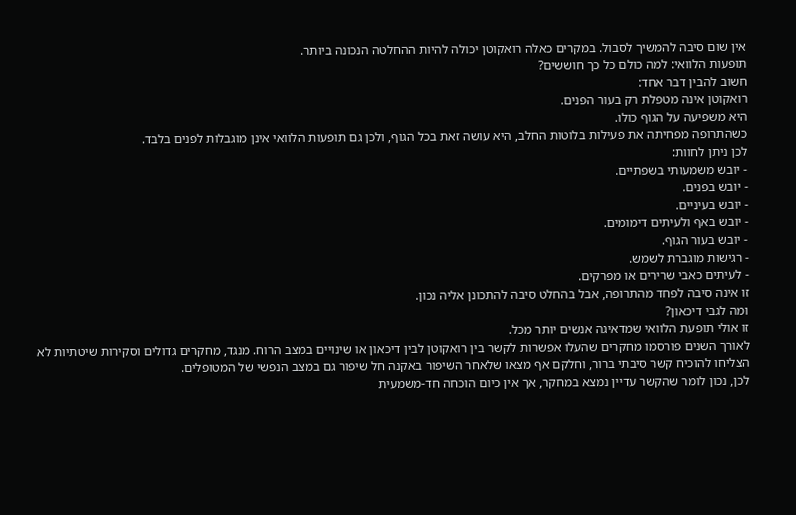אין שום סיבה להמשיך לסבול. במקרים כאלה רואקוטן יכולה להיות ההחלטה הנכונה ביותר.
תופעות הלוואי: למה כולם כל כך חוששים?
חשוב להבין דבר אחד:
רואקוטן אינה מטפלת רק בעור הפנים.
היא משפיעה על הגוף כולו.
כשהתרופה מפחיתה את פעילות בלוטות החלב, היא עושה זאת בכל הגוף, ולכן גם תופעות הלוואי אינן מוגבלות לפנים בלבד.
לכן ניתן לחוות:
- יובש משמעותי בשפתיים.
- יובש בפנים.
- יובש בעיניים.
- יובש באף ולעיתים דימומים.
- יובש בעור הגוף.
- רגישות מוגברת לשמש.
- לעיתים כאבי שרירים או מפרקים.
זו אינה סיבה לפחד מהתרופה, אבל בהחלט סיבה להתכונן אליה נכון.
ומה לגבי דיכאון?
זו אולי תופעת הלוואי שמדאיגה אנשים יותר מכל.
לאורך השנים פורסמו מחקרים שהעלו אפשרות לקשר בין רואקוטן לבין דיכאון או שינויים במצב הרוח. מנגד, מחקרים גדולים וסקירות שיטתיות לא הצליחו להוכיח קשר סיבתי ברור, וחלקם אף מצאו שלאחר השיפור באקנה חל שיפור גם במצב הנפשי של המטופלים.
לכן, נכון לומר שהקשר עדיין נמצא במחקר, אך אין כיום הוכחה חד-משמעית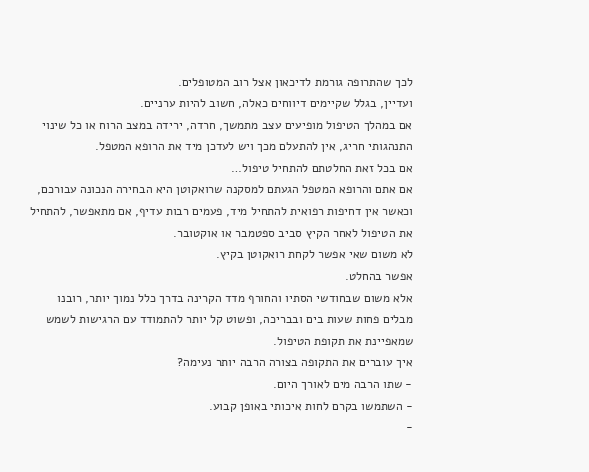לכך שהתרופה גורמת לדיכאון אצל רוב המטופלים.
ועדיין, בגלל שקיימים דיווחים כאלה, חשוב להיות ערניים.
אם במהלך הטיפול מופיעים עצב מתמשך, חרדה, ירידה במצב הרוח או כל שינוי התנהגותי חריג, אין להתעלם מכך ויש לעדכן מיד את הרופא המטפל.
אם בכל זאת החלטתם להתחיל טיפול…
אם אתם והרופא המטפל הגעתם למסקנה שרואקוטן היא הבחירה הנכונה עבורכם, וכאשר אין דחיפות רפואית להתחיל מיד, פעמים רבות עדיף, אם מתאפשר, להתחיל את הטיפול לאחר הקיץ סביב ספטמבר או אוקטובר.
לא משום שאי אפשר לקחת רואקוטן בקיץ.
אפשר בהחלט.
אלא משום שבחודשי הסתיו והחורף מדד הקרינה בדרך כלל נמוך יותר, רובנו מבלים פחות שעות בים ובבריכה, ופשוט קל יותר להתמודד עם הרגישות לשמש שמאפיינת את תקופת הטיפול.
איך עוברים את התקופה בצורה הרבה יותר נעימה?
- שתו הרבה מים לאורך היום.
- השתמשו בקרם לחות איכותי באופן קבוע.
-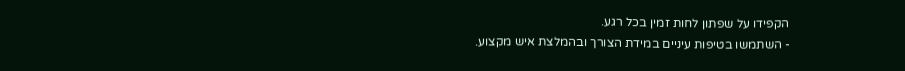הקפידו על שפתון לחות זמין בכל רגע.
- השתמשו בטיפות עיניים במידת הצורך ובהמלצת איש מקצוע.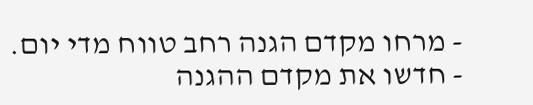- מרחו מקדם הגנה רחב טווח מדי יום.
- חדשו את מקדם ההגנה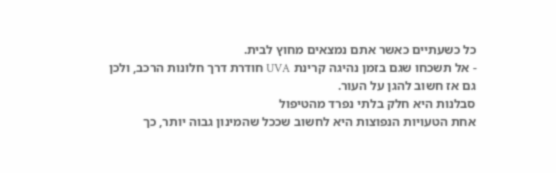כל כשעתיים כאשר אתם נמצאים מחוץ לבית.
- אל תשכחו שגם בזמן נהיגה קרינת UVA חודרת דרך חלונות הרכב, ולכן גם אז חשוב להגן על העור.
סבלנות היא חלק בלתי נפרד מהטיפול
אחת הטעויות הנפוצות היא לחשוב שככל שהמינון גבוה יותר, כך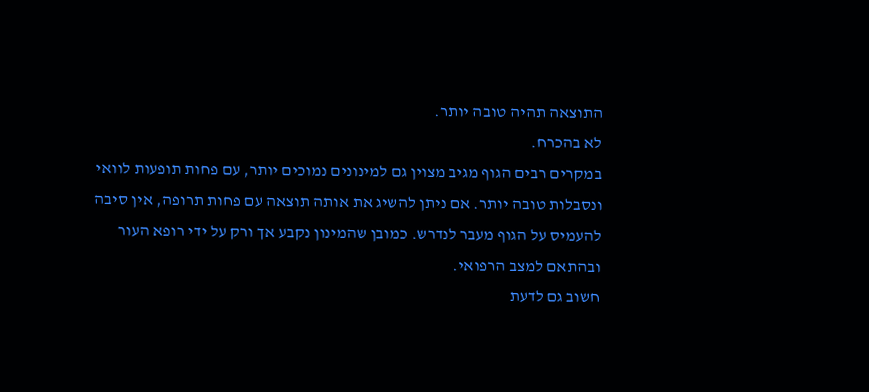התוצאה תהיה טובה יותר.
לא בהכרח.
במקרים רבים הגוף מגיב מצוין גם למינונים נמוכים יותר, עם פחות תופעות לוואי ונסבלות טובה יותר. אם ניתן להשיג את אותה תוצאה עם פחות תרופה, אין סיבה להעמיס על הגוף מעבר לנדרש. כמובן שהמינון נקבע אך ורק על ידי רופא העור ובהתאם למצב הרפואי.
חשוב גם לדעת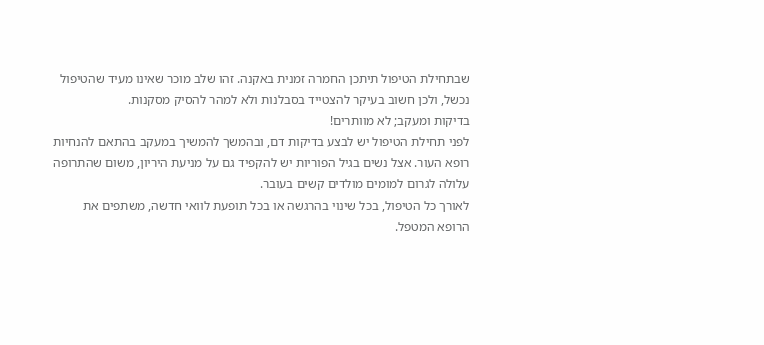שבתחילת הטיפול תיתכן החמרה זמנית באקנה. זהו שלב מוכר שאינו מעיד שהטיפול נכשל, ולכן חשוב בעיקר להצטייד בסבלנות ולא למהר להסיק מסקנות.
בדיקות ומעקב; לא מוותרים!
לפני תחילת הטיפול יש לבצע בדיקות דם, ובהמשך להמשיך במעקב בהתאם להנחיות רופא העור. אצל נשים בגיל הפוריות יש להקפיד גם על מניעת היריון, משום שהתרופה עלולה לגרום למומים מולדים קשים בעובר.
לאורך כל הטיפול, בכל שינוי בהרגשה או בכל תופעת לוואי חדשה, משתפים את הרופא המטפל.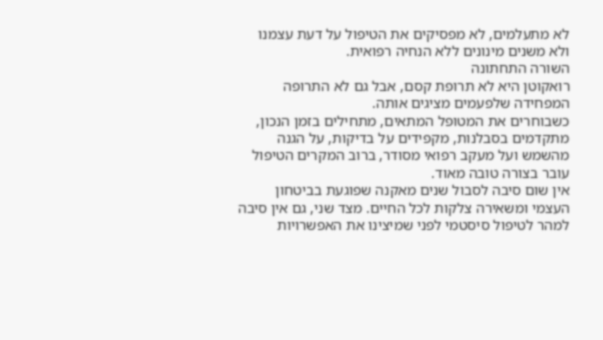לא מתעלמים, לא מפסיקים את הטיפול על דעת עצמנו ולא משנים מינונים ללא הנחיה רפואית.
השורה התחתונה
רואקוטן היא לא תרופת קסם, אבל גם לא התרופה המפחידה שלפעמים מציגים אותה.
כשבוחרים את המטופל המתאים, מתחילים בזמן הנכון, מתקדמים בסבלנות, מקפידים על בדיקות, על הגנה מהשמש ועל מעקב רפואי מסודר, ברוב המקרים הטיפול עובר בצורה טובה מאוד.
אין שום סיבה לסבול שנים מאקנה שפוגעת בביטחון העצמי ומשאירה צלקות לכל החיים. מצד שני, גם אין סיבה למהר לטיפול סיסטמי לפני שמיצינו את האפשרויות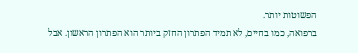הפשוטות יותר.
ברפואה, כמו בחיים, לא תמיד הפתרון החזק ביותר הוא הפתרון הראשון. אבל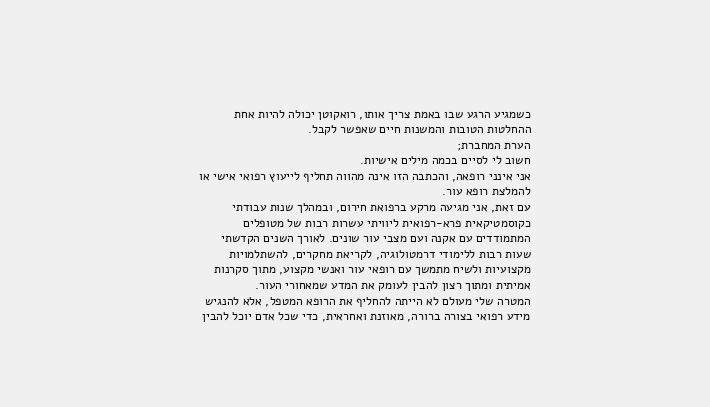כשמגיע הרגע שבו באמת צריך אותו, רואקוטן יכולה להיות אחת ההחלטות הטובות והמשנות חיים שאפשר לקבל.
הערת המחברת;
חשוב לי לסיים בכמה מילים אישיות.
אני אינני רופאה, והכתבה הזו אינה מהווה תחליף לייעוץ רפואי אישי או להמלצת רופא עור.
עם זאת, אני מגיעה מרקע ברפואת חירום, ובמהלך שנות עבודתי כקוסמטיקאית פרא-רפואית ליוויתי עשרות רבות של מטופלים המתמודדים עם אקנה ועם מצבי עור שונים. לאורך השנים הקדשתי שעות רבות ללימודי דרמטולוגיה, לקריאת מחקרים, להשתלמויות מקצועיות ולשיח מתמשך עם רופאי עור ואנשי מקצוע, מתוך סקרנות אמיתית ומתוך רצון להבין לעומק את המדע שמאחורי העור.
המטרה שלי מעולם לא הייתה להחליף את הרופא המטפל, אלא להנגיש מידע רפואי בצורה ברורה, מאוזנת ואחראית, כדי שכל אדם יוכל להבין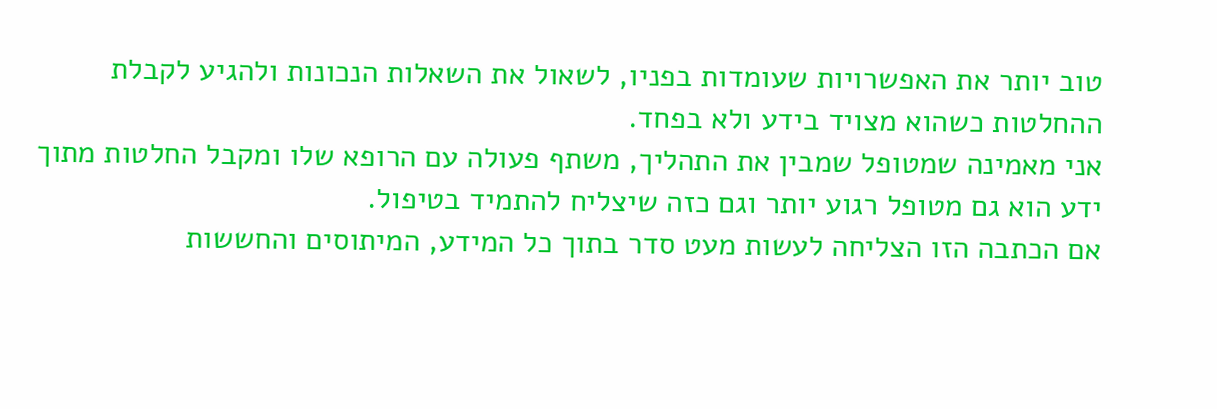טוב יותר את האפשרויות שעומדות בפניו, לשאול את השאלות הנכונות ולהגיע לקבלת ההחלטות כשהוא מצויד בידע ולא בפחד.
אני מאמינה שמטופל שמבין את התהליך, משתף פעולה עם הרופא שלו ומקבל החלטות מתוך ידע הוא גם מטופל רגוע יותר וגם כזה שיצליח להתמיד בטיפול.
אם הכתבה הזו הצליחה לעשות מעט סדר בתוך כל המידע, המיתוסים והחששות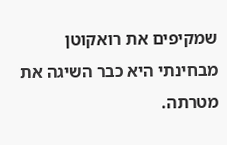שמקיפים את רואקוטן מבחינתי היא כבר השיגה את מטרתה.